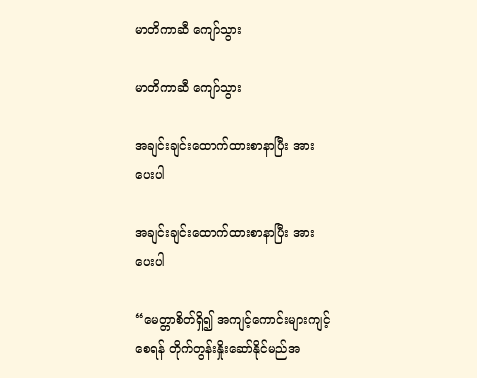မာတိကာဆီ ကျော်သွား

မာတိကာဆီ ကျော်သွား

အချင်းချင်းထောက်ထားစာနာပြီး အားပေးပါ

အချင်းချင်းထောက်ထားစာနာပြီး အားပေးပါ

“မေတ္တာစိတ်ရှိ၍ အကျင့်ကောင်းများကျင့်စေရန် တိုက်တွန်းနှိုးဆော်နိုင်မည်အ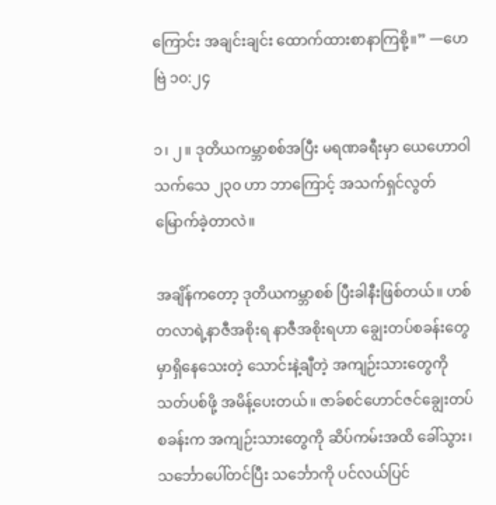ကြောင်း အချင်းချင်း ထောက်ထားစာနာကြစို့။” —ဟေဗြဲ ၁၀:၂၄

၁၊ ၂။ ဒုတိယကမ္ဘာစစ်အပြီး မရဏခရီးမှာ ယေဟောဝါသက်သေ ၂၃၀ ဟာ ဘာကြောင့် အသက်ရှင်လွတ်မြောက်ခဲ့တာလဲ။

အချိန်ကတော့ ဒုတိယကမ္ဘာစစ် ပြီးခါနီးဖြစ်တယ်။ ဟစ်တလာရဲ့နာဇီအစိုးရ နာဇီအစိုးရဟာ ချွေးတပ်စခန်းတွေမှာရှိနေသေးတဲ့ သောင်းနဲ့ချီတဲ့ အကျဉ်းသားတွေကို သတ်ပစ်ဖို့ အမိန့်ပေးတယ်။ ဇာခ်စင်ဟောင်ဇင်ချွေးတပ်စခန်းက အကျဉ်းသားတွေကို ဆိပ်ကမ်းအထိ ခေါ်သွား၊ သင်္ဘောပေါ်တင်ပြီး သင်္ဘောကို ပင်လယ်ပြင်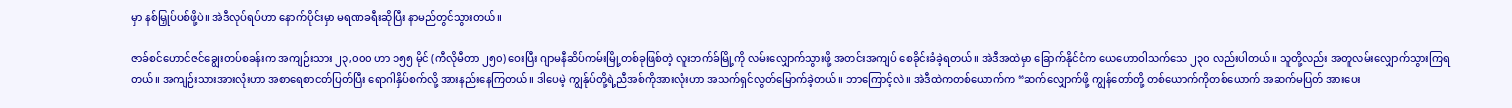မှာ နစ်မြှုပ်ပစ်ဖို့ပဲ။ အဲဒီလုပ်ရပ်ဟာ နောက်ပိုင်းမှာ မရဏခရီးဆိုပြီး နာမည်တွင်သွားတယ်။

ဇာခ်စင်ဟောင်ဇင်ချွေးတပ်စခန်းက အကျဉ်းသား ၂၃,၀၀၀ ဟာ ၁၅၅ မိုင် (ကီလိုမီတာ ၂၅၀) ဝေးပြီး ဂျာမနီဆိပ်ကမ်းမြို့တစ်ခုဖြစ်တဲ့ လူးဘက်ခ်မြို့ကို လမ်းလျှောက်သွားဖို့ အတင်းအကျပ် စေခိုင်းခံခဲ့ရတယ်။ အဲဒီအထဲမှာ ခြောက်နိုင်ငံက ယေဟောဝါသက်သေ ၂၃၀ လည်းပါတယ်။ သူတို့လည်း အတူလမ်းလျှောက်သွားကြရတယ်။ အကျဉ်းသားအားလုံးဟာ အစာရေစာငတ်ပြတ်ပြီး ရောဂါနှိပ်စက်လို့ အားနည်းနေကြတယ်။ ဒါပေမဲ့ ကျွန်ုပ်တို့ရဲ့ညီအစ်ကိုအားလုံးဟာ အသက်ရှင်လွတ်မြောက်ခဲ့တယ်။ ဘာကြောင့်လဲ။ အဲဒီထဲကတစ်ယောက်က “ဆက်လျှောက်ဖို့ ကျွန်တော်တို့ တစ်ယောက်ကိုတစ်ယောက် အဆက်မပြတ် အားပေး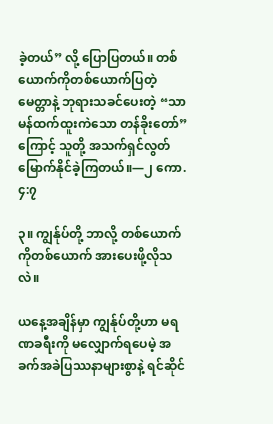ခဲ့တယ်” လို့ ပြောပြတယ်။ တစ်ယောက်ကိုတစ်ယောက်ပြတဲ့မေတ္တာနဲ့ ဘုရားသခင်ပေးတဲ့ “သာမန်ထက်ထူးကဲသော တန်ခိုးတော်” ကြောင့် သူတို့ အသက်ရှင်လွတ်မြောက်နိုင်ခဲ့ကြတယ်။—၂ ကော. ၄:၇

၃။ ကျွန်ုပ်တို့ ဘာလို့ တစ်ယောက်ကိုတစ်ယောက် အားပေးဖို့လိုသလဲ။

ယနေ့အချိန်မှာ ကျွန်ုပ်တို့ဟာ မရဏခရီးကို မလျှောက်ရပေမဲ့ အခက်အခဲပြဿနာများစွာနဲ့ ရင်ဆိုင်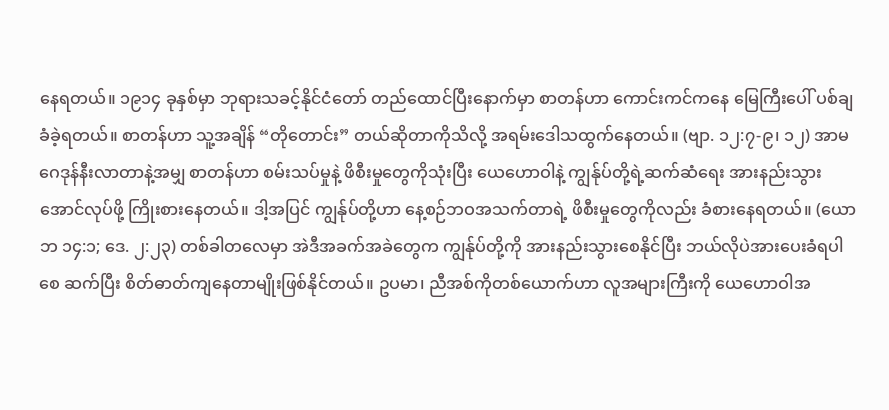နေရတယ်။ ၁၉၁၄ ခုနှစ်မှာ ဘုရားသခင့်နိုင်ငံတော် တည်ထောင်ပြီးနောက်မှာ စာတန်ဟာ ကောင်းကင်ကနေ မြေကြီးပေါ် ပစ်ချခံခဲ့ရတယ်။ စာတန်ဟာ သူ့အချိန် “တိုတောင်း” တယ်ဆိုတာကိုသိလို့ အရမ်းဒေါသထွက်နေတယ်။ (ဗျာ. ၁၂:၇-၉၊ ၁၂) အာမဂေဒုန်နီးလာတာနဲ့အမျှ စာတန်ဟာ စမ်းသပ်မှုနဲ့ ဖိစီးမှုတွေကိုသုံးပြီး ယေဟောဝါနဲ့ ကျွန်ုပ်တို့ရဲ့ဆက်ဆံရေး အားနည်းသွားအောင်လုပ်ဖို့ ကြိုးစားနေတယ်။ ဒါ့အပြင် ကျွန်ုပ်တို့ဟာ နေ့စဉ်ဘဝအသက်တာရဲ့ ဖိစီးမှုတွေကိုလည်း ခံစားနေရတယ်။ (ယောဘ ၁၄:၁; ဒေ. ၂:၂၃) တစ်ခါတလေမှာ အဲဒီအခက်အခဲတွေက ကျွန်ုပ်တို့ကို အားနည်းသွားစေနိုင်ပြီး ဘယ်လိုပဲအားပေးခံရပါစေ ဆက်ပြီး စိတ်ဓာတ်ကျနေတာမျိုးဖြစ်နိုင်တယ်။ ဥပမာ၊ ညီအစ်ကိုတစ်ယောက်ဟာ လူအများကြီးကို ယေဟောဝါအ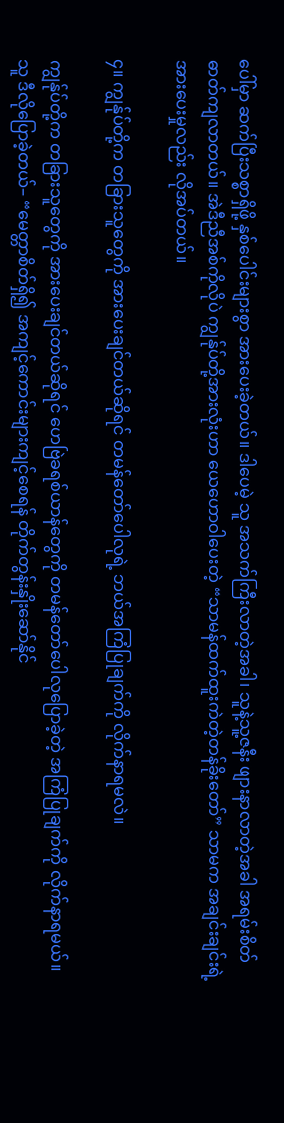ပေါ်မှာ ဆက်ပြီးသစ္စာရှိဖို့ နှစ်ပေါင်းများစွာ အားပေးခဲ့တယ်။ ဒါပေမဲ့ သူ အသက်ကြီးလာတဲ့အခါ၊ သူနဲ့သူ့ဇနီး ဖျားနာလာတဲ့အခါ အရမ်းစိတ်ဓာတ်ကျလာတယ်။ အဲဒီညီအစ်ကိုလိုပဲ ကျွန်ုပ်တို့အားလုံးဟာ ယေဟောဝါပေးတဲ့ “သာမန်ထက်ထူးကဲတဲ့တန်ခိုးတော်” သာမက အချင်းချင်းရဲ့အားပေးမှုလည်း လိုအပ်တယ်။

၄။ ကျွန်ုပ်တို့က တခြားသူတွေကို အားပေးချင်တယ်ဆိုရင် တမန်တော်ပေါလုရဲ့ ဘယ်အကြံပြုချက်ကို လိုက်နာရမလဲ။

ကျွန်ုပ်တို့က တခြားသူတွေကို အားပေးချင်တယ်ဆိုရင် ဟေဗြဲခရစ်ယာန်တွေကို တမန်တော်ပေါလုပြောခဲ့တဲ့ အကြံပြုချက်ကို လိုက်နာရမယ်။ သူ ဒီလိုပြောခဲ့တယ်– “မေတ္တာစိတ်ရှိ၍ အကျင့်ကောင်းများကျင့်စေရန် တိုက်တွန်းနှိုးဆော်နိုင်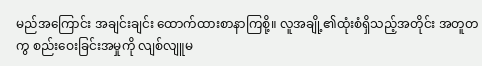မည်အကြောင်း အချင်းချင်း ထောက်ထားစာနာကြစို့။ လူအချို့၏ထုံးစံရှိသည့်အတိုင်း အတူတကွ စည်းဝေးခြင်းအမှုကို လျစ်လျူမ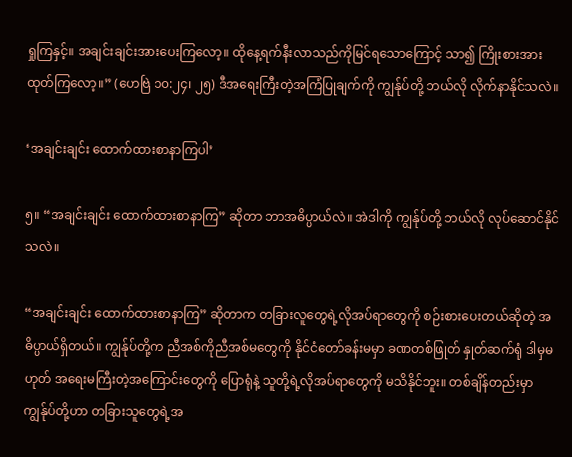ရှုကြနှင့်။ အချင်းချင်းအားပေးကြလော့။ ထိုနေ့ရက်နီးလာသည်ကိုမြင်ရသောကြောင့် သာ၍ ကြိုးစားအားထုတ်ကြလော့။” (ဟေဗြဲ ၁၀:၂၄၊ ၂၅) ဒီအရေးကြီးတဲ့အကြံပြုချက်ကို ကျွန်ုပ်တို့ ဘယ်လို လိုက်နာနိုင်သလဲ။

‘အချင်းချင်း ထောက်ထားစာနာကြပါ’

၅။ “အချင်းချင်း ထောက်ထားစာနာကြ” ဆိုတာ ဘာအဓိပ္ပာယ်လဲ။ အဲဒါကို ကျွန်ုပ်တို့ ဘယ်လို လုပ်ဆောင်နိုင်သလဲ။

“အချင်းချင်း ထောက်ထားစာနာကြ” ဆိုတာက တခြားလူတွေရဲ့လိုအပ်ရာတွေကို စဉ်းစားပေးတယ်ဆိုတဲ့ အဓိပ္ပာယ်ရှိတယ်။ ကျွန်ုပ်တို့က ညီအစ်ကိုညီအစ်မတွေကို နိုင်ငံတော်ခန်းမမှာ ခဏတစ်ဖြုတ် နှုတ်ဆက်ရုံ ဒါမှမဟုတ် အရေးမကြီးတဲ့အကြောင်းတွေကို ပြောရုံနဲ့ သူတို့ရဲ့လိုအပ်ရာတွေကို မသိနိုင်ဘူး။ တစ်ချိန်တည်းမှာ ကျွန်ုပ်တို့ဟာ တခြားသူတွေရဲ့အ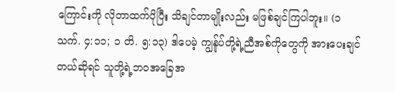ကြောင်းကို လိုတာထက်ပိုပြီး သိချင်တာမျိုးလည်း မဖြစ်ချင်ကြပါဘူး။ (၁ သက်. ၄:၁၁; ၁ တိ. ၅:၁၃) ဒါပေမဲ့ ကျွန်ုပ်တို့ရဲ့ညီအစ်ကိုတွေကို အားပေးချင်တယ်ဆိုရင် သူတို့ရဲ့ဘဝအခြေအ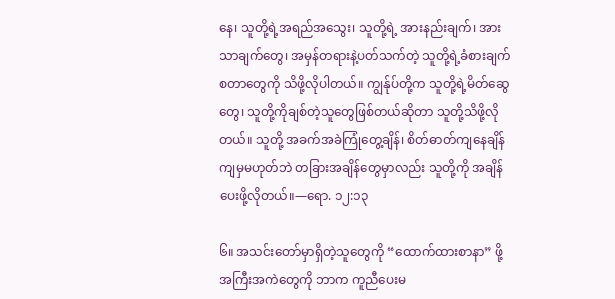နေ၊ သူတို့ရဲ့အရည်အသွေး၊ သူတို့ရဲ့ အားနည်းချက်၊ အားသာချက်တွေ၊ အမှန်တရားနဲ့ပတ်သက်တဲ့ သူတို့ရဲ့ခံစားချက် စတာတွေကို သိဖို့လိုပါတယ်။ ကျွန်ုပ်တို့က သူတို့ရဲ့မိတ်ဆွေတွေ၊ သူတို့ကိုချစ်တဲ့သူတွေဖြစ်တယ်ဆိုတာ သူတို့သိဖို့လိုတယ်။ သူတို့ အခက်အခဲကြုံတွေ့ချိန်၊ စိတ်ဓာတ်ကျနေချိန်ကျမှမဟုတ်ဘဲ တခြားအချိန်တွေမှာလည်း သူတို့ကို အချိန်ပေးဖို့လိုတယ်။—ရော. ၁၂:၁၃

၆။ အသင်းတော်မှာရှိတဲ့သူတွေကို “ထောက်ထားစာနာ” ဖို့ အကြီးအကဲတွေကို ဘာက ကူညီပေးမ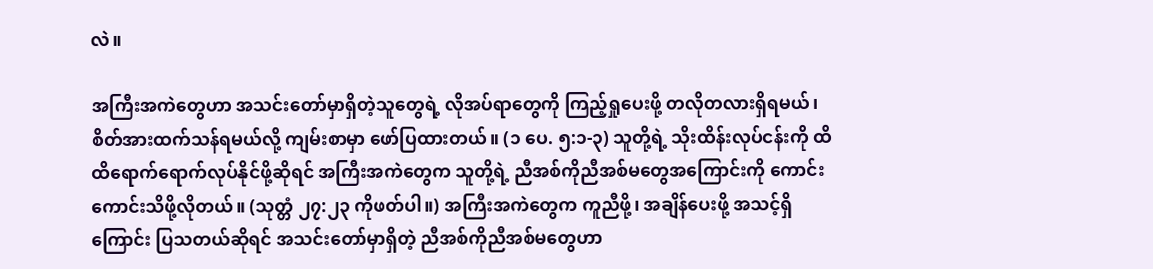လဲ။

အကြီးအကဲတွေဟာ အသင်းတော်မှာရှိတဲ့သူတွေရဲ့ လိုအပ်ရာတွေကို ကြည့်ရှုပေးဖို့ တလိုတလားရှိရမယ်၊ စိတ်အားထက်သန်ရမယ်လို့ ကျမ်းစာမှာ ဖော်ပြထားတယ်။ (၁ ပေ. ၅:၁-၃) သူတို့ရဲ့ သိုးထိန်းလုပ်ငန်းကို ထိထိရောက်ရောက်လုပ်နိုင်ဖို့ဆိုရင် အကြီးအကဲတွေက သူတို့ရဲ့ ညီအစ်ကိုညီအစ်မတွေအကြောင်းကို ကောင်းကောင်းသိဖို့လိုတယ်။ (သုတ္တံ ၂၇:၂၃ ကိုဖတ်ပါ။) အကြီးအကဲတွေက ကူညီဖို့၊ အချိန်ပေးဖို့ အသင့်ရှိကြောင်း ပြသတယ်ဆိုရင် အသင်းတော်မှာရှိတဲ့ ညီအစ်ကိုညီအစ်မတွေဟာ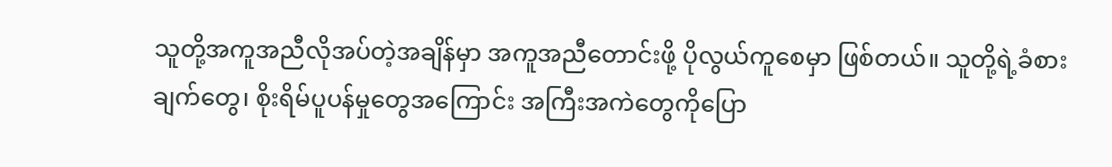သူတို့အကူအညီလိုအပ်တဲ့အချိန်မှာ အကူအညီတောင်းဖို့ ပိုလွယ်ကူစေမှာ ဖြစ်တယ်။ သူတို့ရဲ့ခံစားချက်တွေ၊ စိုးရိမ်ပူပန်မှုတွေအကြောင်း အကြီးအကဲတွေကိုပြော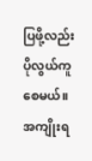ပြဖို့လည်း ပိုလွယ်ကူစေမယ်။ အကျိုးရ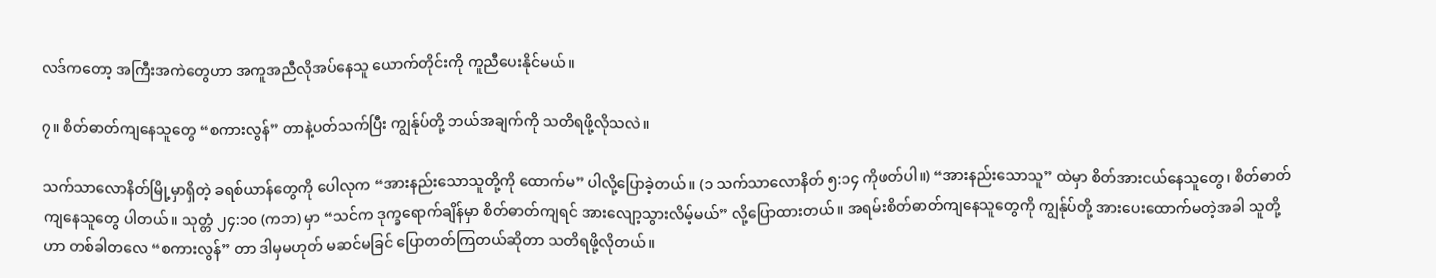လဒ်ကတော့ အကြီးအကဲတွေဟာ အကူအညီလိုအပ်နေသူ ယောက်တိုင်းကို ကူညီပေးနိုင်မယ်။

၇။ စိတ်ဓာတ်ကျနေသူတွေ “စကားလွန်” တာနဲ့ပတ်သက်ပြီး ကျွန်ုပ်တို့ ဘယ်အချက်ကို သတိရဖို့လိုသလဲ။

သက်သာလောနိတ်မြို့မှာရှိတဲ့ ခရစ်ယာန်တွေကို ပေါလုက “အားနည်းသောသူတို့ကို ထောက်မ” ပါလို့ပြောခဲ့တယ်။ (၁ သက်သာလောနိတ် ၅:၁၄ ကိုဖတ်ပါ။) “အားနည်းသောသူ” ထဲမှာ စိတ်အားငယ်နေသူတွေ၊ စိတ်ဓာတ်ကျနေသူတွေ ပါတယ်။ သုတ္တံ ၂၄:၁၀ (ကဘ) မှာ “သင်က ဒုက္ခရောက်ချိန်မှာ စိတ်ဓာတ်ကျရင် အားလျော့သွားလိမ့်မယ်” လို့ပြောထားတယ်။ အရမ်းစိတ်ဓာတ်ကျနေသူတွေကို ကျွန်ုပ်တို့ အားပေးထောက်မတဲ့အခါ သူတို့ဟာ တစ်ခါတလေ “စကားလွန်” တာ ဒါမှမဟုတ် မဆင်မခြင် ပြောတတ်ကြတယ်ဆိုတာ သတိရဖို့လိုတယ်။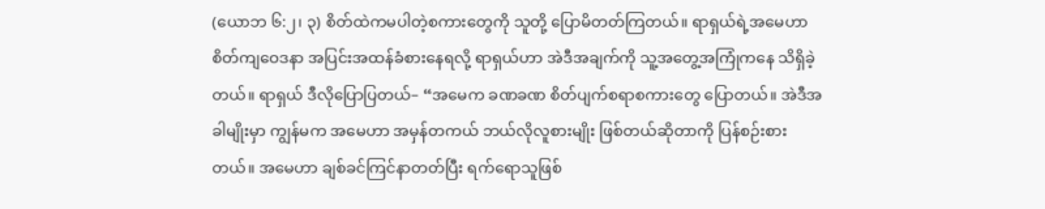(ယောဘ ၆:၂၊ ၃) စိတ်ထဲကမပါတဲ့စကားတွေကို သူတို့ ပြောမိတတ်ကြတယ်။ ရာရှယ်ရဲ့အမေဟာ စိတ်ကျဝေဒနာ အပြင်းအထန်ခံစားနေရလို့ ရာရှယ်ဟာ အဲဒီအချက်ကို သူ့အတွေ့အကြုံကနေ သိရှိခဲ့တယ်။ ရာရှယ် ဒီလိုပြောပြတယ်– “အမေက ခဏခဏ စိတ်ပျက်စရာစကားတွေ ပြောတယ်။ အဲဒီအခါမျိုးမှာ ကျွန်မက အမေဟာ အမှန်တကယ် ဘယ်လိုလူစားမျိုး ဖြစ်တယ်ဆိုတာကို ပြန်စဉ်းစားတယ်။ အမေဟာ ချစ်ခင်ကြင်နာတတ်ပြီး ရက်ရောသူဖြစ်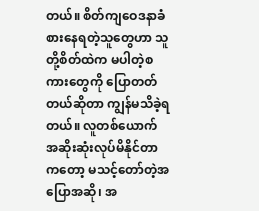တယ်။ စိတ်ကျဝေဒနာခံစားနေရတဲ့သူတွေဟာ သူတို့စိတ်ထဲက မပါတဲ့စကားတွေကို ပြောတတ်တယ်ဆိုတာ ကျွန်မသိခဲ့ရတယ်။ လူတစ်ယောက် အဆိုးဆုံးလုပ်မိနိုင်တာကတော့ မသင့်တော်တဲ့အပြောအဆို၊ အ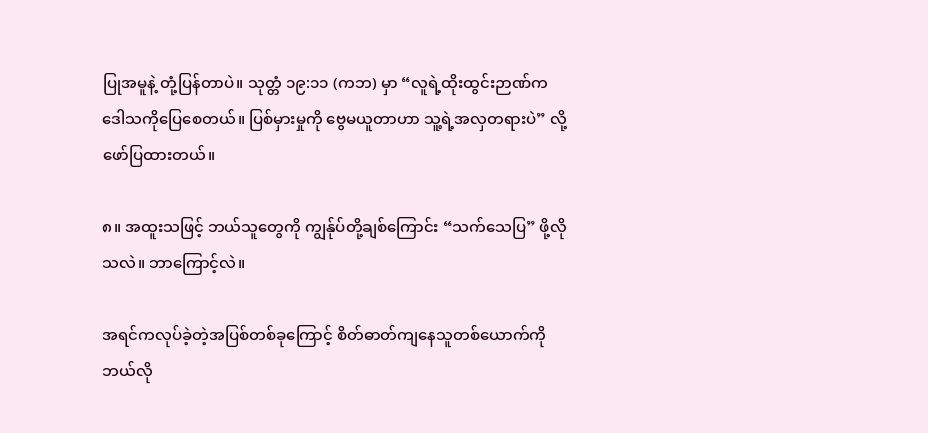ပြုအမူနဲ့ တုံ့ပြန်တာပဲ။ သုတ္တံ ၁၉:၁၁ (ကဘ) မှာ “လူရဲ့ထိုးထွင်းဉာဏ်က ဒေါသကိုပြေစေတယ်။ ပြစ်မှားမှုကို ဗွေမယူတာဟာ သူ့ရဲ့အလှတရားပဲ” လို့ဖော်ပြထားတယ်။

၈။ အထူးသဖြင့် ဘယ်သူတွေကို ကျွန်ုပ်တို့ချစ်ကြောင်း “သက်သေပြ” ဖို့လိုသလဲ။ ဘာကြောင့်လဲ။

အရင်ကလုပ်ခဲ့တဲ့အပြစ်တစ်ခုကြောင့် စိတ်ဓာတ်ကျနေသူတစ်ယောက်ကို ဘယ်လို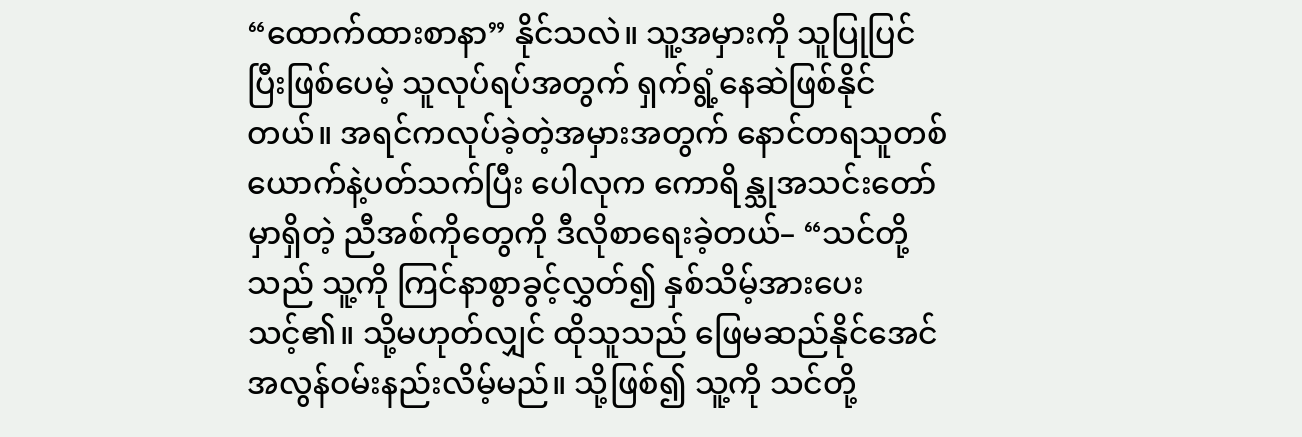“ထောက်ထားစာနာ” နိုင်သလဲ။ သူ့အမှားကို သူပြုပြင်ပြီးဖြစ်ပေမဲ့ သူလုပ်ရပ်အတွက် ရှက်ရွံ့နေဆဲဖြစ်နိုင်တယ်။ အရင်ကလုပ်ခဲ့တဲ့အမှားအတွက် နောင်တရသူတစ်ယောက်နဲ့ပတ်သက်ပြီး ပေါလုက ကောရိန္သုအသင်းတော်မှာရှိတဲ့ ညီအစ်ကိုတွေကို ဒီလိုစာရေးခဲ့တယ်– “သင်တို့သည် သူ့ကို ကြင်နာစွာခွင့်လွှတ်၍ နှစ်သိမ့်အားပေးသင့်၏။ သို့မဟုတ်လျှင် ထိုသူသည် ဖြေမဆည်နိုင်အေင် အလွန်ဝမ်းနည်းလိမ့်မည်။ သို့ဖြစ်၍ သူ့ကို သင်တို့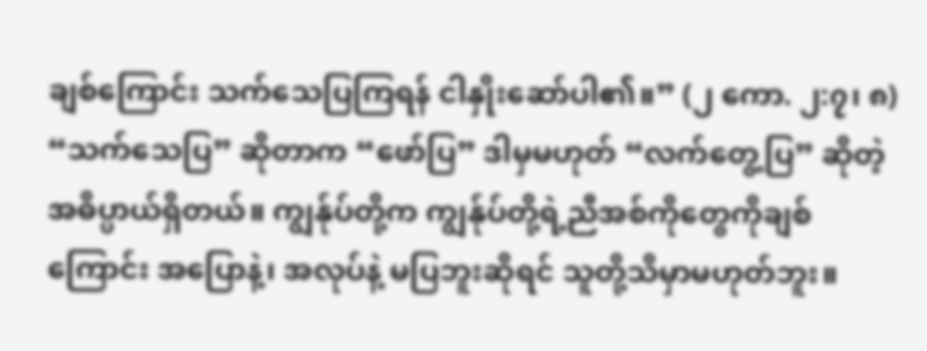ချစ်ကြောင်း သက်သေပြကြရန် ငါနှိုးဆော်ပါ၏။” (၂ ကော. ၂:၇၊ ၈) “သက်သေပြ” ဆိုတာက “ဖော်ပြ” ဒါမှမဟုတ် “လက်တွေ့ပြ” ဆိုတဲ့အဓိပ္ပာယ်ရှိတယ်။ ကျွန်ုပ်တို့က ကျွန်ုပ်တို့ရဲ့ညီအစ်ကိုတွေကိုချစ်ကြောင်း အပြောနဲ့၊ အလုပ်နဲ့ မပြဘူးဆိုရင် သူတို့သိမှာမဟုတ်ဘူး။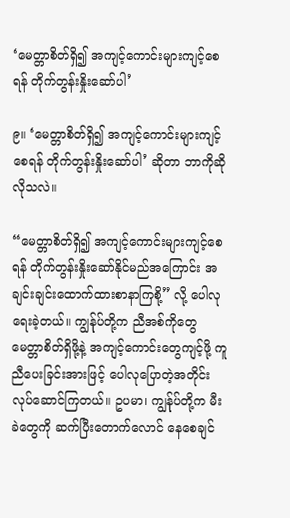‘မေတ္တာစိတ်ရှိ၍ အကျင့်ကောင်းများကျင့်စေရန် တိုက်တွန်းနှိုးဆော်ပါ’

၉။ ‘မေတ္တာစိတ်ရှိ၍ အကျင့်ကောင်းများကျင့်စေရန် တိုက်တွန်းနှိုးဆော်ပါ’ ဆိုတာ ဘာကိုဆိုလိုသလဲ။

“မေတ္တာစိတ်ရှိ၍ အကျင့်ကောင်းများကျင့်စေရန် တိုက်တွန်းနှိုးဆော်နိုင်မည်အကြောင်း အချင်းချင်းထောက်ထားစာနာကြစို့” လို့ ပေါလု ရေးခဲ့တယ်။ ကျွန်ုပ်တို့က ညီအစ်ကိုတွေ မေတ္တာစိတ်ရှိဖို့နဲ့ အကျင့်ကောင်းတွေကျင့်ဖို့ ကူညီပေးခြင်းအားဖြင့် ပေါလုပြောတဲ့အတိုင်း လုပ်ဆောင်ကြတယ်။ ဥပမာ၊ ကျွန်ုပ်တို့က မီးခဲတွေကို ဆက်ပြီးတောက်လောင် နေစေချင်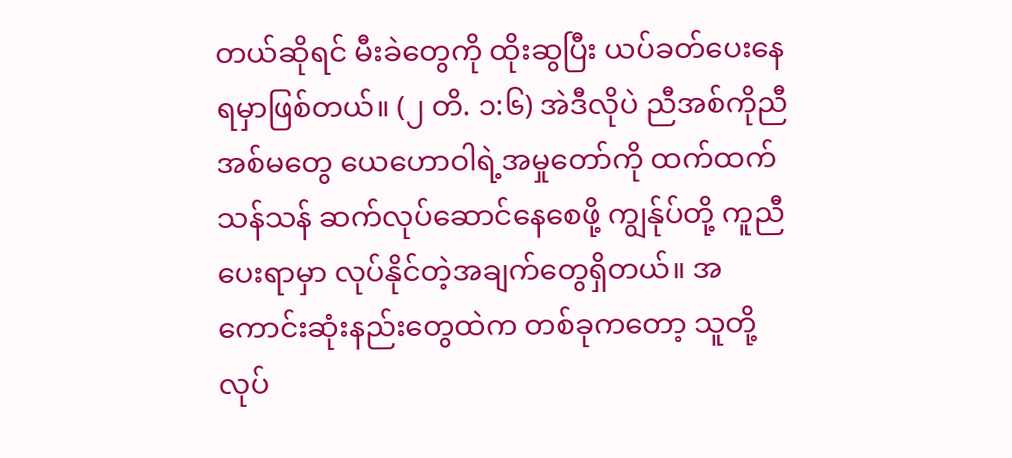တယ်ဆိုရင် မီးခဲတွေကို ထိုးဆွပြီး ယပ်ခတ်ပေးနေရမှာဖြစ်တယ်။ (၂ တိ. ၁:၆) အဲဒီလိုပဲ ညီအစ်ကိုညီအစ်မတွေ ယေဟောဝါရဲ့အမှုတော်ကို ထက်ထက်သန်သန် ဆက်လုပ်ဆောင်နေစေဖို့ ကျွန်ုပ်တို့ ကူညီပေးရာမှာ လုပ်နိုင်တဲ့အချက်တွေရှိတယ်။ အကောင်းဆုံးနည်းတွေထဲက တစ်ခုကတော့ သူတို့လုပ်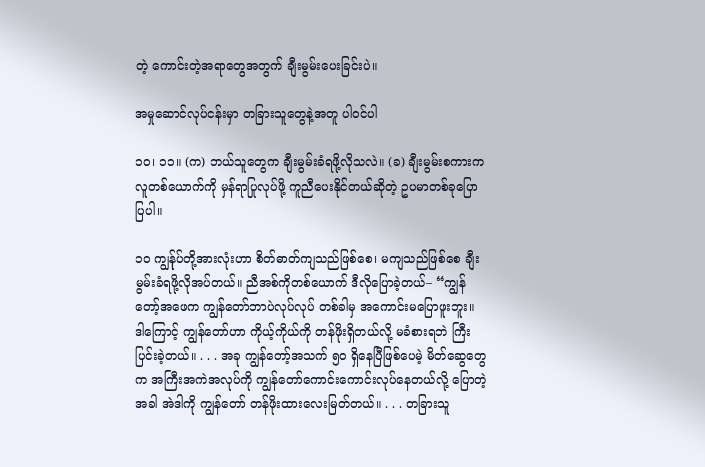တဲ့ ကောင်းတဲ့အရာတွေအတွက် ချီးမွမ်းပေးခြင်းပဲ။

အမှုဆောင်လုပ်ငန်းမှာ တခြားသူတွေနဲ့အတူ ပါဝင်ပါ

၁၀၊ ၁၁။ (က) ဘယ်သူတွေက ချီးမွမ်းခံရဖို့လိုသလဲ။ (ခ) ချီးမွမ်းစကားက လူတစ်ယောက်ကို မှန်ရာပြုလုပ်ဖို့ ကူညီပေးနိုင်တယ်ဆိုတဲ့ ဥပမာတစ်ခုပြောပြပါ။

၁၀ ကျွန်ုပ်တို့အားလုံးဟာ စိတ်ဓာတ်ကျသည်ဖြစ်စေ၊ မကျသည်ဖြစ်စေ ချီးမွမ်းခံရဖို့လိုအပ်တယ်။ ညီအစ်ကိုတစ်ယောက် ဒီလိုပြောခဲ့တယ်– “ကျွန်တော့်အဖေက ကျွန်တော်ဘာပဲလုပ်လုပ် တစ်ခါမှ အကောင်းမပြောဖူးဘူး။ ဒါကြောင့် ကျွန်တော်ဟာ ကိုယ့်ကိုယ်ကို တန်ဖိုးရှိတယ်လို့ မခံစားရဘဲ ကြီးပြင်းခဲ့တယ်။ . . . အခု ကျွန်တော့်အသက် ၅၀ ရှိနေပြီဖြစ်ပေမဲ့ မိတ်ဆွေတွေက အကြီးအကဲအလုပ်ကို ကျွန်တော်ကောင်းကောင်းလုပ်နေတယ်လို့ ပြောတဲ့အခါ အဲဒါကို ကျွန်တော် တန်ဖိုးထားလေးမြတ်တယ်။ . . . တခြားသူ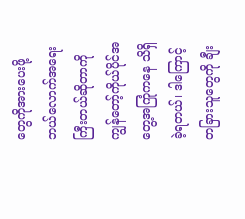တွေကိုအားပေးဖို့ ဘယ်လောက်အရေးကြီးတယ်ဆိုတာကို ကျွန်တော့်ကိုယ်ပိုင်အတွေ့အကြုံကနေ သိရှိခဲ့ရတယ်၊ ဒါကြောင့် တခြားသူတွေကို ချီး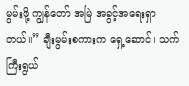မွမ်းဖို့ ကျွန်တော် အမြဲ အခွင့်အရေးရှာတယ်။” ချီးမွမ်းစကားက ရှေ့ဆောင်၊ သက်ကြီးရွယ်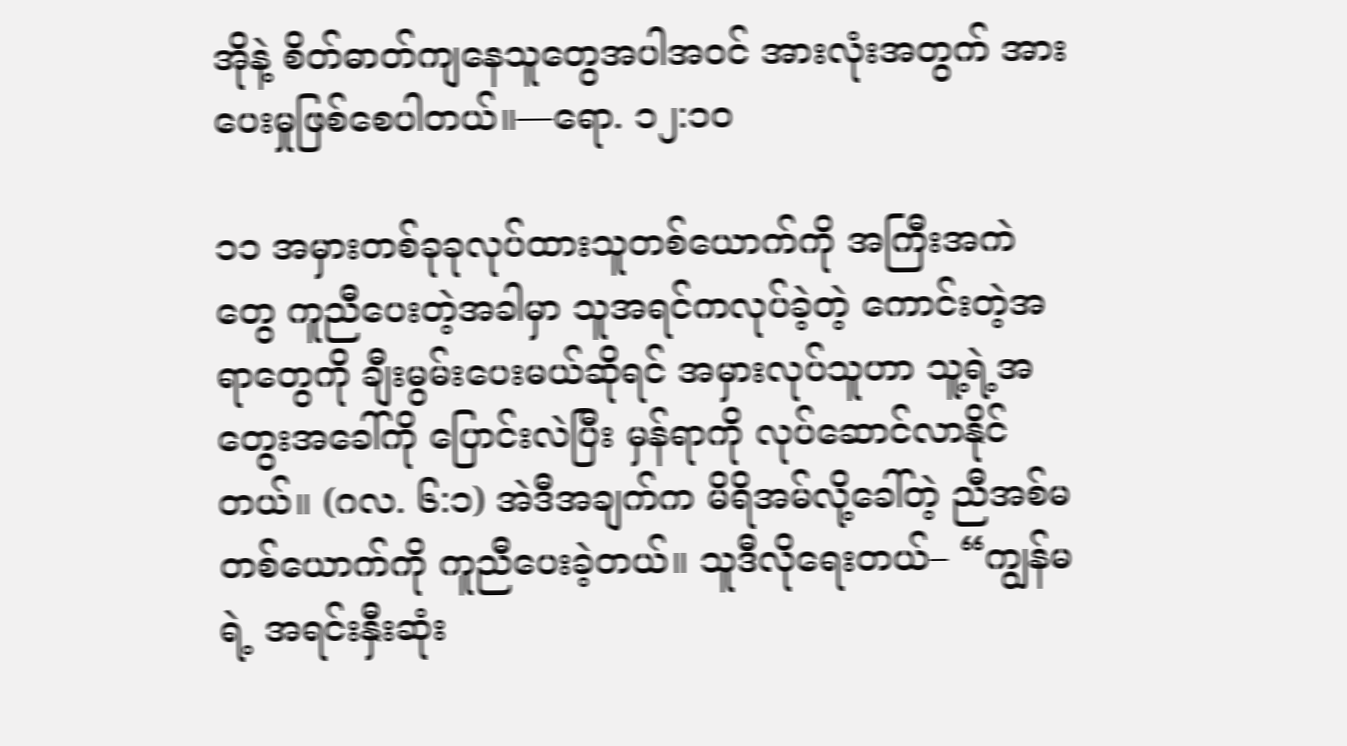အိုနဲ့ စိတ်ဓာတ်ကျနေသူတွေအပါအဝင် အားလုံးအတွက် အားပေးမှုဖြစ်စေပါတယ်။—ရော. ၁၂:၁၀

၁၁ အမှားတစ်ခုခုလုပ်ထားသူတစ်ယောက်ကို အကြီးအကဲတွေ ကူညီပေးတဲ့အခါမှာ သူအရင်ကလုပ်ခဲ့တဲ့ ကောင်းတဲ့အရာတွေကို ချီးမွမ်းပေးမယ်ဆိုရင် အမှားလုပ်သူဟာ သူ့ရဲ့အတွေးအခေါ်ကို ပြောင်းလဲပြီး မှန်ရာကို လုပ်ဆောင်လာနိုင်တယ်။ (ဂလ. ၆:၁) အဲဒီအချက်က မိရိအမ်လို့ခေါ်တဲ့ ညီအစ်မတစ်ယောက်ကို ကူညီပေးခဲ့တယ်။ သူဒီလိုရေးတယ်– “ကျွန်မရဲ့ အရင်းနှီးဆုံး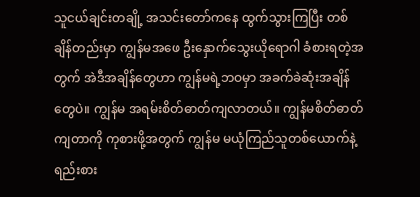သူငယ်ချင်းတချို့ အသင်းတော်ကနေ ထွက်သွားကြပြီး တစ်ချိန်တည်းမှာ ကျွန်မအဖေ ဦးနှောက်သွေးယိုရောဂါ ခံစားရတဲ့အတွက် အဲဒီအချိန်တွေဟာ ကျွန်မရဲ့ဘဝမှာ အခက်ခဲဆုံးအချိန်တွေပဲ။ ကျွန်မ အရမ်းစိတ်ဓာတ်ကျလာတယ်။ ကျွန်မစိတ်ဓာတ်ကျတာကို ကုစားဖို့အတွက် ကျွန်မ မယုံကြည်သူတစ်ယောက်နဲ့ ရည်းစား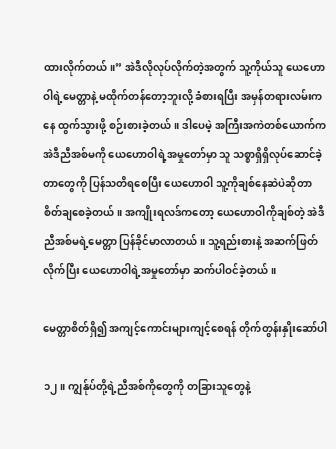ထားလိုက်တယ်။” အဲဒီလိုလုပ်လိုက်တဲ့အတွက် သူ့ကိုယ်သူ ယေဟောဝါရဲ့မေတ္တာနဲ့ မထိုက်တန်တော့ဘူးလို့ ခံစားရပြီး အမှန်တရားလမ်းကနေ ထွက်သွားဖို့ စဉ်းစားခဲ့တယ်။ ဒါပေမဲ့ အကြီးအကဲတစ်ယောက်က အဲဒီညီအစ်မကို ယေဟောဝါရဲ့အမှုတော်မှာ သူ သစ္စာရှိရှိလုပ်ဆောင်ခဲ့တာတွေကို ပြန်သတိရစေပြီး ယေဟောဝါ သူ့ကိုချစ်နေဆဲပဲဆိုတာ စိတ်ချစေခဲ့တယ်။ အကျိုးရလဒ်ကတော့ ယေဟောဝါကိုချစ်တဲ့ အဲဒီညီအစ်မရဲ့မေတ္တာ ပြန်ခိုင်မာလာတယ်။ သူ့ရည်းစားနဲ့ အဆက်ဖြတ်လိုက်ပြီး ယေဟောဝါရဲ့အမှုတော်မှာ ဆက်ပါဝင်ခဲ့တယ်။

မေတ္တာစိတ်ရှိ၍ အကျင့်ကောင်းများကျင့်စေရန် တိုက်တွန်းနှိုးဆော်ပါ

၁၂။ ကျွန်ုပ်တို့ရဲ့ညီအစ်ကိုတွေကို တခြားသူတွေနဲ့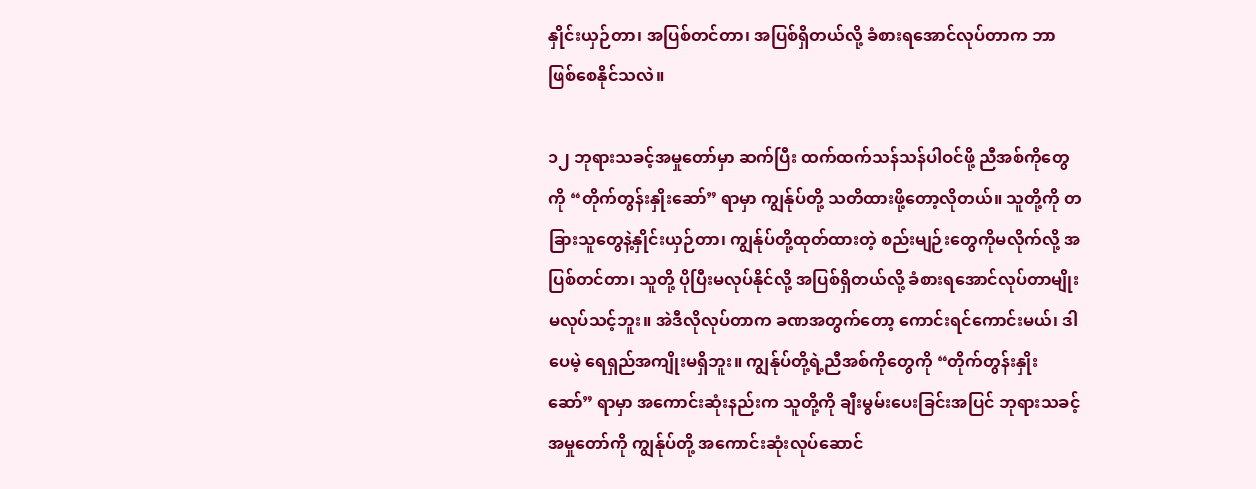နှိုင်းယှဉ်တာ၊ အပြစ်တင်တာ၊ အပြစ်ရှိတယ်လို့ ခံစားရအောင်လုပ်တာက ဘာဖြစ်စေနိုင်သလဲ။

၁၂ ဘုရားသခင့်အမှုတော်မှာ ဆက်ပြီး ထက်ထက်သန်သန်ပါဝင်ဖို့ ညီအစ်ကိုတွေကို “တိုက်တွန်းနှိုးဆော်” ရာမှာ ကျွန်ုပ်တို့ သတိထားဖို့တော့လိုတယ်။ သူတို့ကို တခြားသူတွေနဲ့နှိုင်းယှဉ်တာ၊ ကျွန်ုပ်တို့ထုတ်ထားတဲ့ စည်းမျဉ်းတွေကိုမလိုက်လို့ အပြစ်တင်တာ၊ သူတို့ ပိုပြီးမလုပ်နိုင်လို့ အပြစ်ရှိတယ်လို့ ခံစားရအောင်လုပ်တာမျိုး မလုပ်သင့်ဘူး။ အဲဒီလိုလုပ်တာက ခဏအတွက်တော့ ကောင်းရင်ကောင်းမယ်၊ ဒါပေမဲ့ ရေရှည်အကျိုးမရှိဘူး။ ကျွန်ုပ်တို့ရဲ့ညီအစ်ကိုတွေကို “တိုက်တွန်းနှိုးဆော်” ရာမှာ အကောင်းဆုံးနည်းက သူတို့ကို ချီးမွမ်းပေးခြင်းအပြင် ဘုရားသခင့်အမှုတော်ကို ကျွန်ုပ်တို့ အကောင်းဆုံးလုပ်ဆောင်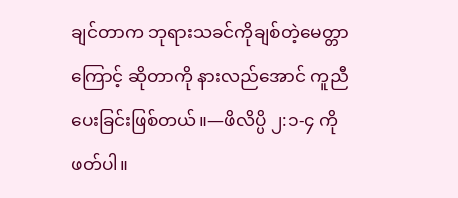ချင်တာက ဘုရားသခင်ကိုချစ်တဲ့မေတ္တာကြောင့် ဆိုတာကို နားလည်အောင် ကူညီပေးခြင်းဖြစ်တယ်။—ဖိလိပ္ပိ ၂:၁-၄ ကိုဖတ်ပါ။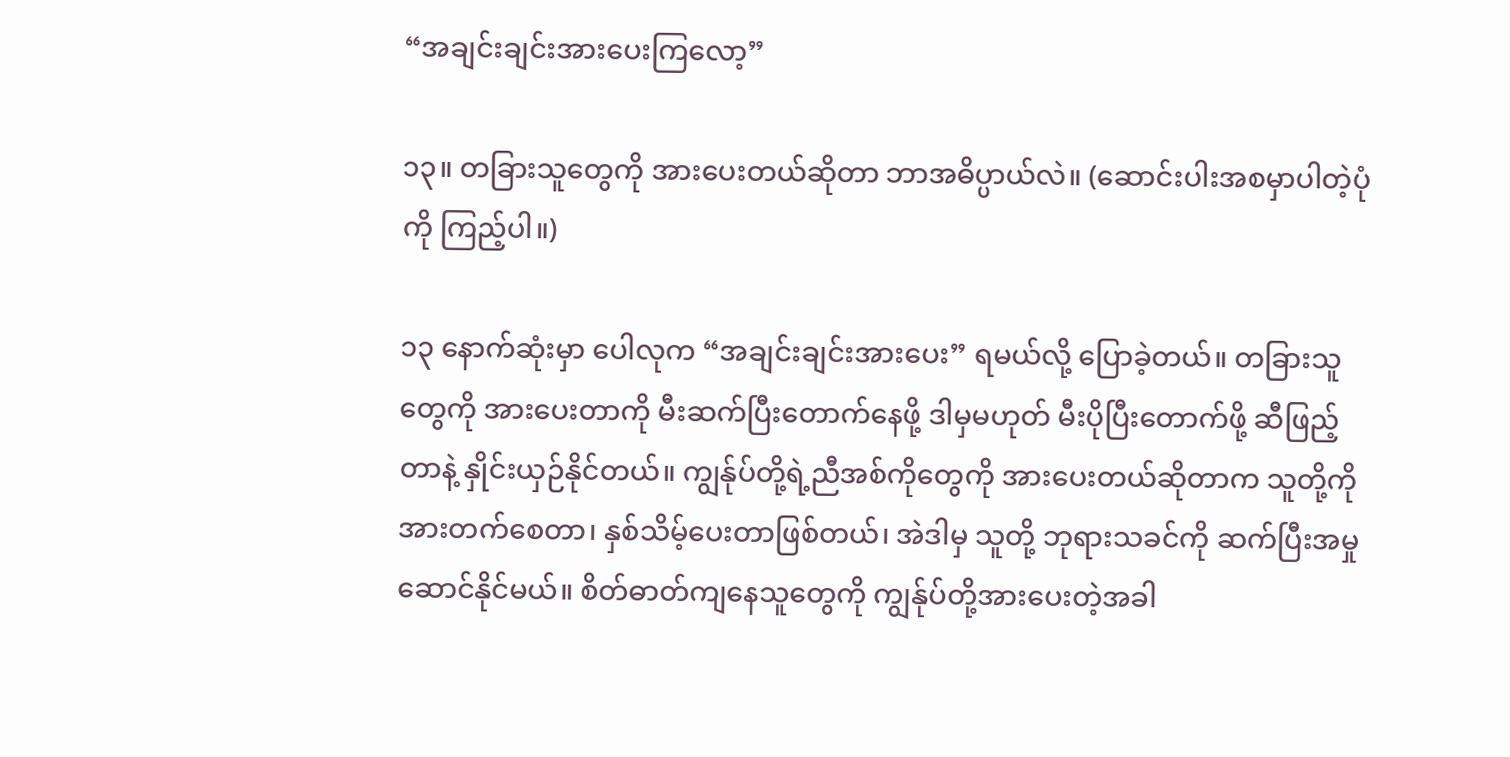“အချင်းချင်းအားပေးကြလော့”

၁၃။ တခြားသူတွေကို အားပေးတယ်ဆိုတာ ဘာအဓိပ္ပာယ်လဲ။ (ဆောင်းပါးအစမှာပါတဲ့ပုံကို ကြည့်ပါ။)

၁၃ နောက်ဆုံးမှာ ပေါလုက “အချင်းချင်းအားပေး” ရမယ်လို့ ပြောခဲ့တယ်။ တခြားသူတွေကို အားပေးတာကို မီးဆက်ပြီးတောက်နေဖို့ ဒါမှမဟုတ် မီးပိုပြီးတောက်ဖို့ ဆီဖြည့်တာနဲ့ နှိုင်းယှဉ်နိုင်တယ်။ ကျွန်ုပ်တို့ရဲ့ညီအစ်ကိုတွေကို အားပေးတယ်ဆိုတာက သူတို့ကို အားတက်စေတာ၊ နှစ်သိမ့်ပေးတာဖြစ်တယ်၊ အဲဒါမှ သူတို့ ဘုရားသခင်ကို ဆက်ပြီးအမှုဆောင်နိုင်မယ်။ စိတ်ဓာတ်ကျနေသူတွေကို ကျွန်ုပ်တို့အားပေးတဲ့အခါ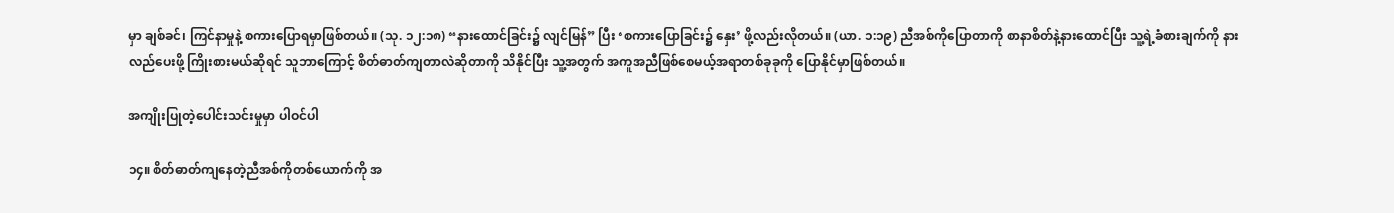မှာ ချစ်ခင်၊ ကြင်နာမှုနဲ့ စကားပြောရမှာဖြစ်တယ်။ (သု. ၁၂:၁၈) “နားထောင်ခြင်း၌ လျင်မြန်” ပြီး ‘စကားပြောခြင်း၌ နှေး’ ဖို့လည်းလိုတယ်။ (ယာ. ၁:၁၉) ညီအစ်ကိုပြောတာကို စာနာစိတ်နဲ့နားထောင်ပြီး သူ့ရဲ့ခံစားချက်ကို နားလည်ပေးဖို့ ကြိုးစားမယ်ဆိုရင် သူဘာကြောင့် စိတ်ဓာတ်ကျတာလဲဆိုတာကို သိနိုင်ပြီး သူ့အတွက် အကူအညီဖြစ်စေမယ့်အရာတစ်ခုခုကို ပြောနိုင်မှာဖြစ်တယ်။

အကျိုးပြုတဲ့ပေါင်းသင်းမှုမှာ ပါဝင်ပါ

၁၄။ စိတ်ဓာတ်ကျနေတဲ့ညီအစ်ကိုတစ်ယောက်ကို အ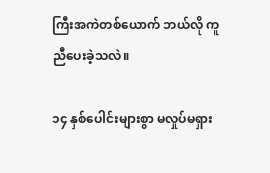ကြီးအကဲတစ်ယောက် ဘယ်လို ကူညီပေးခဲ့သလဲ။

၁၄ နှစ်ပေါင်းများစွာ မလှုပ်မရှား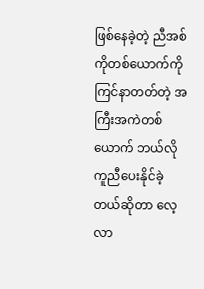ဖြစ်နေခဲ့တဲ့ ညီအစ်ကိုတစ်ယောက်ကို ကြင်နာတတ်တဲ့ အကြီးအကဲတစ်ယောက် ဘယ်လို ကူညီပေးနိုင်ခဲ့တယ်ဆိုတာ လေ့လာ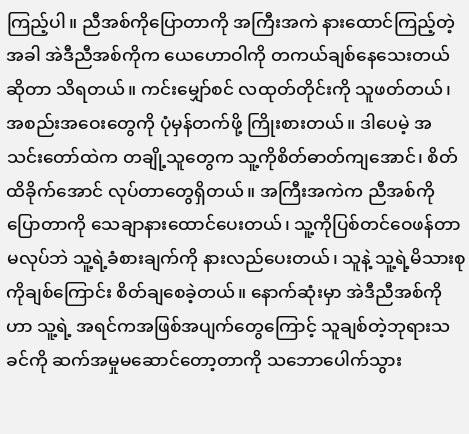ကြည့်ပါ။ ညီအစ်ကိုပြောတာကို အကြီးအကဲ နားထောင်ကြည့်တဲ့အခါ အဲဒီညီအစ်ကိုက ယေဟောဝါကို တကယ်ချစ်နေသေးတယ်ဆိုတာ သိရတယ်။ ကင်းမျှော်စင် လထုတ်တိုင်းကို သူဖတ်တယ်၊ အစည်းအဝေးတွေကို ပုံမှန်တက်ဖို့ ကြိုးစားတယ်။ ဒါပေမဲ့ အသင်းတော်ထဲက တချို့သူတွေက သူ့ကိုစိတ်ဓာတ်ကျအောင်၊ စိတ်ထိခိုက်အောင် လုပ်တာတွေရှိတယ်။ အကြီးအကဲက ညီအစ်ကိုပြောတာကို သေချာနားထောင်ပေးတယ်၊ သူ့ကိုပြစ်တင်ဝေဖန်တာ မလုပ်ဘဲ သူ့ရဲ့ခံစားချက်ကို နားလည်ပေးတယ်၊ သူနဲ့ သူ့ရဲ့မိသားစုကိုချစ်ကြောင်း စိတ်ချစေခဲ့တယ်။ နောက်ဆုံးမှာ အဲဒီညီအစ်ကိုဟာ သူ့ရဲ့ အရင်ကအဖြစ်အပျက်တွေကြောင့် သူချစ်တဲ့ဘုရားသခင်ကို ဆက်အမှုမဆောင်တော့တာကို သဘောပေါက်သွား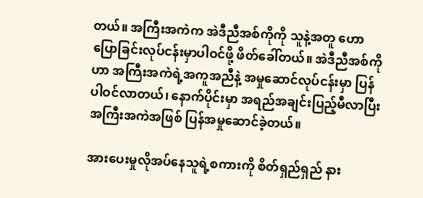တယ်။ အကြီးအကဲက အဲဒီညီအစ်ကိုကို သူနဲ့အတူ ဟောပြောခြင်းလုပ်ငန်းမှာပါဝင်ဖို့ ဖိတ်ခေါ်တယ်။ အဲဒီညီအစ်ကိုဟာ အကြီးအကဲရဲ့အကူအညီနဲ့ အမှုဆောင်လုပ်ငန်းမှာ ပြန်ပါဝင်လာတယ်၊ နောက်ပိုင်းမှာ အရည်အချင်းပြည့်မီလာပြီး အကြီးအကဲအဖြစ် ပြန်အမှုဆောင်ခဲ့တယ်။

အားပေးမှုလိုအပ်နေသူရဲ့စကားကို စိတ်ရှည်ရှည် နား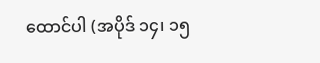ထောင်ပါ (အပိုဒ် ၁၄၊ ၁၅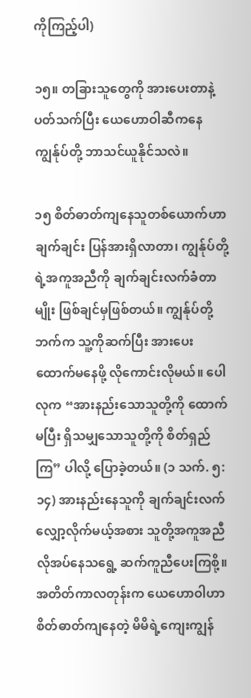ကိုကြည့်ပါ)

၁၅။ တခြားသူတွေကို အားပေးတာနဲ့ပတ်သက်ပြီး ယေဟောဝါဆီကနေ ကျွန်ုပ်တို့ ဘာသင်ယူနိုင်သလဲ။

၁၅ စိတ်ဓာတ်ကျနေသူတစ်ယောက်ဟာ ချက်ချင်း ပြန်အားရှိလာတာ၊ ကျွန်ုပ်တို့ရဲ့အကူအညီကို ချက်ချင်းလက်ခံတာမျိုး ဖြစ်ချင်မှဖြစ်တယ်။ ကျွန်ုပ်တို့ဘက်က သူ့ကိုဆက်ပြီး အားပေးထောက်မနေဖို့ လိုကောင်းလိုမယ်။ ပေါလုက “အားနည်းသောသူတို့ကို ထောက်မပြီး ရှိသမျှသောသူတို့ကို စိတ်ရှည်ကြ” ပါလို့ ပြောခဲ့တယ်။ (၁ သက်. ၅:၁၄) အားနည်းနေသူကို ချက်ချင်းလက်လျှော့လိုက်မယ့်အစား သူတို့အကူအညီလိုအပ်နေသရွေ့ ဆက်ကူညီပေးကြစို့။ အတိတ်ကာလတုန်းက ယေဟောဝါဟာ စိတ်ဓာတ်ကျနေတဲ့ မိမိရဲ့ကျေးကျွန်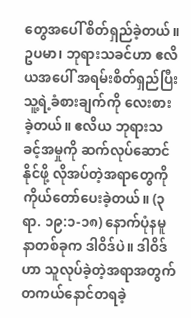တွေအပေါ် စိတ်ရှည်ခဲ့တယ်။ ဥပမာ၊ ဘုရားသခင်ဟာ ဧလိယအပေါ် အရမ်းစိတ်ရှည်ပြီး သူ့ရဲ့ခံစားချက်ကို လေးစားခဲ့တယ်။ ဧလိယ ဘုရားသခင့်အမှုကို ဆက်လုပ်ဆောင်နိုင်ဖို့ လိုအပ်တဲ့အရာတွေကို ကိုယ်တော်ပေးခဲ့တယ်။ (၃ ရာ. ၁၉:၁-၁၈) နောက်ပုံနမူနာတစ်ခုက ဒါဝိဒ်ပဲ။ ဒါဝိဒ်ဟာ သူလုပ်ခဲ့တဲ့အရာအတွက် တကယ်နောင်တရခဲ့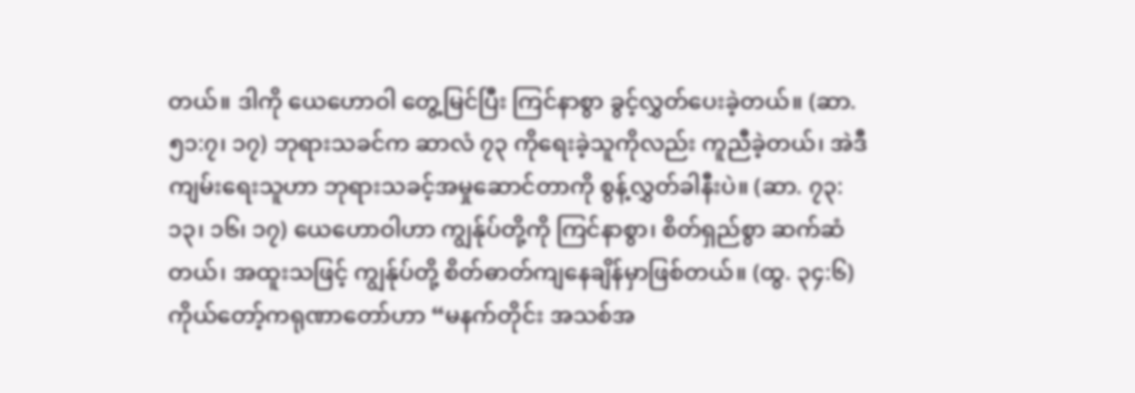တယ်။ ဒါကို ယေဟောဝါ တွေ့မြင်ပြီး ကြင်နာစွာ ခွင့်လွှတ်ပေးခဲ့တယ်။ (ဆာ. ၅၁:၇၊ ၁၇) ဘုရားသခင်က ဆာလံ ၇၃ ကိုရေးခဲ့သူကိုလည်း ကူညီခဲ့တယ်၊ အဲဒီကျမ်းရေးသူဟာ ဘုရားသခင့်အမှုဆောင်တာကို စွန့်လွှတ်ခါနီးပဲ။ (ဆာ. ၇၃:၁၃၊ ၁၆၊ ၁၇) ယေဟောဝါဟာ ကျွန်ုပ်တို့ကို ကြင်နာစွာ၊ စိတ်ရှည်စွာ ဆက်ဆံတယ်၊ အထူးသဖြင့် ကျွန်ုပ်တို့ စိတ်ဓာတ်ကျနေချိန်မှာဖြစ်တယ်။ (ထွ. ၃၄:၆) ကိုယ်တော့်ကရုဏာတော်ဟာ “မနက်တိုင်း အသစ်အ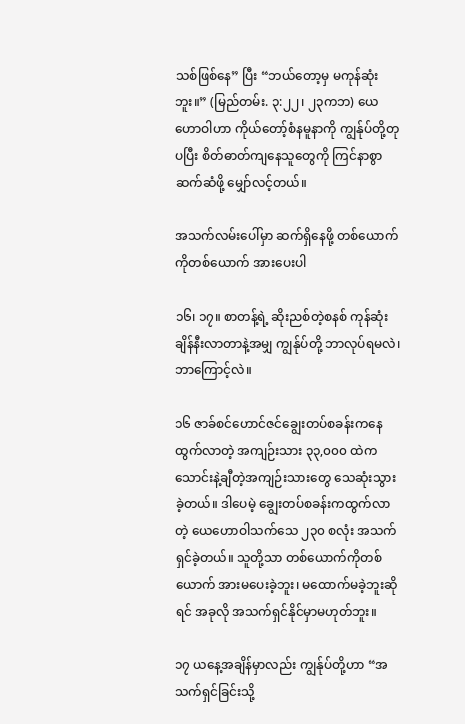သစ်ဖြစ်နေ” ပြီး “ဘယ်တော့မှ မကုန်ဆုံးဘူး။” (မြည်တမ်း. ၃:၂၂၊ ၂၃ကဘ) ယေဟောဝါဟာ ကိုယ်တော့်စံနမူနာကို ကျွန်ုပ်တို့တုပပြီး စိတ်ဓာတ်ကျနေသူတွေကို ကြင်နာစွာဆက်ဆံဖို့ မျှော်လင့်တယ်။

အသက်လမ်းပေါ်မှာ ဆက်ရှိနေဖို့ တစ်ယောက်ကိုတစ်ယောက် အားပေးပါ

၁၆၊ ၁၇။ စာတန့်ရဲ့ ဆိုးညစ်တဲ့စနစ် ကုန်ဆုံးချိန်နီးလာတာနဲ့အမျှ ကျွန်ုပ်တို့ ဘာလုပ်ရမလဲ၊ ဘာကြောင့်လဲ။

၁၆ ဇာခ်စင်ဟောင်ဇင်ချွေးတပ်စခန်းကနေ ထွက်လာတဲ့ အကျဉ်းသား ၃၃,၀၀၀ ထဲက သောင်းနဲ့ချီတဲ့အကျဉ်းသားတွေ သေဆုံးသွားခဲ့တယ်။ ဒါပေမဲ့ ချွေးတပ်စခန်းကထွက်လာတဲ့ ယေဟောဝါသက်သေ ၂၃၀ စလုံး အသက်ရှင်ခဲ့တယ်။ သူတို့သာ တစ်ယောက်ကိုတစ်ယောက် အားမပေးခဲ့ဘူး၊ မထောက်မခဲ့ဘူးဆိုရင် အခုလို အသက်ရှင်နိုင်မှာမဟုတ်ဘူး။

၁၇ ယနေ့အချိန်မှာလည်း ကျွန်ုပ်တို့ဟာ “အသက်ရှင်ခြင်းသို့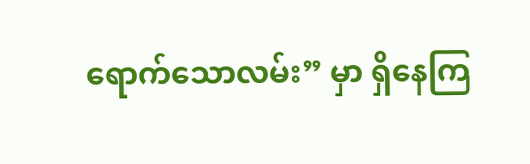ရောက်သောလမ်း” မှာ ရှိနေကြ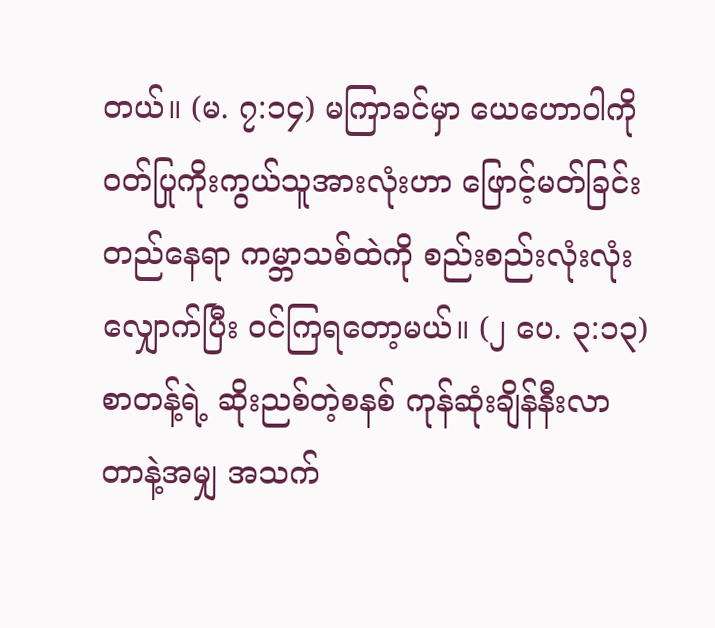တယ်။ (မ. ၇:၁၄) မကြာခင်မှာ ယေဟောဝါကို ဝတ်ပြုကိုးကွယ်သူအားလုံးဟာ ဖြောင့်မတ်ခြင်းတည်နေရာ ကမ္ဘာသစ်ထဲကို စည်းစည်းလုံးလုံး လျှောက်ပြီး ဝင်ကြရတော့မယ်။ (၂ ပေ. ၃:၁၃) စာတန့်ရဲ့ ဆိုးညစ်တဲ့စနစ် ကုန်ဆုံးချိန်နီးလာတာနဲ့အမျှ အသက်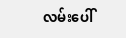လမ်းပေါ်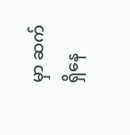မှာ ဆက်ရှိနေ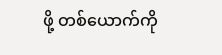ဖို့ တစ်ယောက်ကို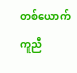တစ်ယောက် ကူညီ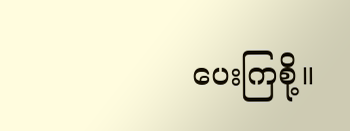ပေးကြစို့။